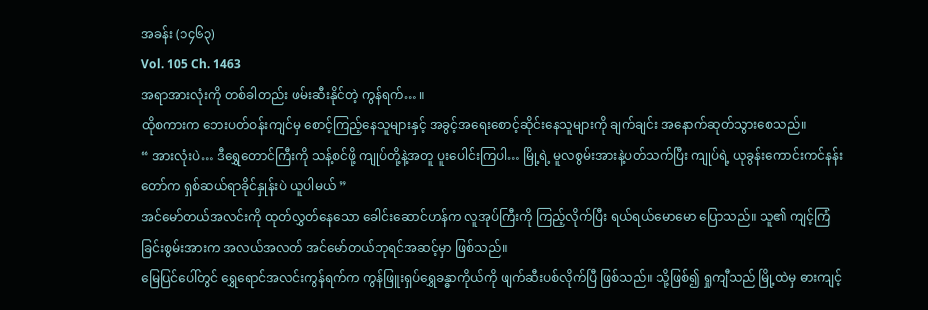အခန်း (၁၄၆၃)
Vol. 105 Ch. 1463
အရာအားလုံးကို တစ်ခါတည်း ဖမ်းဆီးနိုင်တဲ့ ကွန်ရက်… ။
ထိုစကားက ဘေးပတ်ဝန်းကျင်မှ စောင့်ကြည့်နေသူများနှင့် အခွင့်အရေးစောင့်ဆိုင်းနေသူများကို ချက်ချင်း အနောက်ဆုတ်သွားစေသည်။
“ အားလုံးပဲ… ဒီရွှေတောင်ကြီးကို သန့်စင်ဖို့ ကျုပ်တို့နဲ့အတူ ပူးပေါင်းကြပါ… မြို့ရဲ့ မူလစွမ်းအားနဲ့ပတ်သက်ပြီး ကျုပ်ရဲ့ ယုခွန်းကောင်းကင်နန်းတော်က ရှစ်ဆယ်ရာခိုင်နှုန်းပဲ ယူပါမယ် ”
အင်မော်တယ်အလင်းကို ထုတ်လွှတ်နေသော ခေါင်းဆောင်ဟန်က လူအုပ်ကြီးကို ကြည့်လိုက်ပြီး ရယ်ရယ်မောမော ပြောသည်။ သူ၏ ကျင့်ကြံခြင်းစွမ်းအားက အလယ်အလတ် အင်မော်တယ်ဘုရင်အဆင့်မှာ ဖြစ်သည်။
မြေပြင်ပေါ်တွင် ရွှေရောင်အလင်းကွန်ရက်က ကွန်ဖြူးရှပ်ရွှေခန္ဓာကိုယ်ကို ဖျက်ဆီးပစ်လိုက်ပြီ ဖြစ်သည်။ သို့ဖြစ်၍ ရှုကျီသည် မြို့ထဲမှ ဓားကျင့်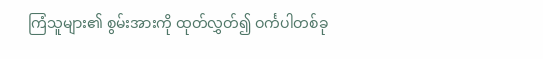ကြံသူများ၏ စွမ်းအားကို ထုတ်လွှတ်၍ ဝင်္ကပါတစ်ခု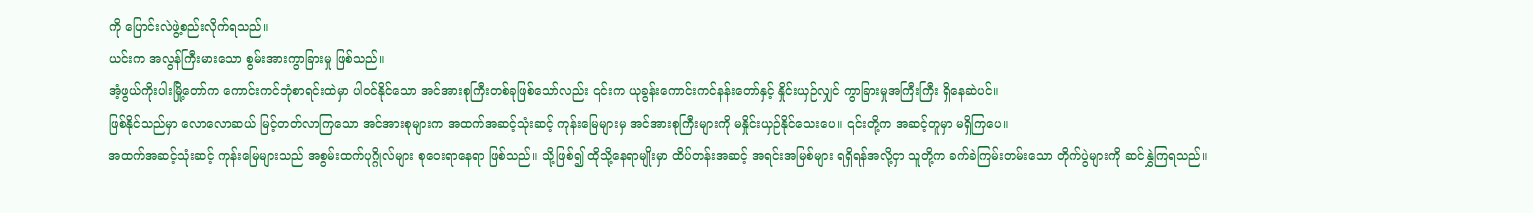ကို ပြောင်းလဲဖွဲ့စည်းလိုက်ရသည်။
ယင်းက အလွန်ကြီးမားသော စွမ်းအားကွာခြားမှု ဖြစ်သည်။
အံ့ဖွယ်ကိုးပါးမြို့တော်က ကောင်းကင်ဘုံစာရင်းထဲမှာ ပါဝင်နိုင်သော အင်အားစုကြီးတစ်ခုဖြစ်သော်လည်း ၎င်းက ယုခွန်းကောင်းကင်နန်းတော်နှင့် နှိုင်းယှဉ်လျှင် ကွာခြားမှုအကြီးကြီး ရှိနေဆဲပင်။
ဖြစ်နိုင်သည်မှာ လောလောဆယ် မြင့်တတ်လာကြသော အင်အားစုများက အထက်အဆင့်သုံးဆင့် ကုန်းမြေများမှ အင်အားစုကြီးများကို မနှိုင်းယှဉ်နိုင်သေးပေ။ ၎င်းတို့က အဆင့်တူမှာ မရှိကြပေ။
အထက်အဆင့်သုံးဆင့် ကုန်းမြေများသည် အစွမ်းထက်ပုဂ္ဂိုလ်များ စုဝေးရာနေရာ ဖြစ်သည်။ သို့ဖြစ်၍ ထိုသို့နေရာမျိုးမှာ ထိပ်တန်းအဆင့် အရင်းအမြစ်များ ရရှိရန်အလို့ငှာ သူတို့က ခက်ခဲကြမ်းတမ်းသော တိုက်ပွဲများကို ဆင်နွှဲကြရသည်။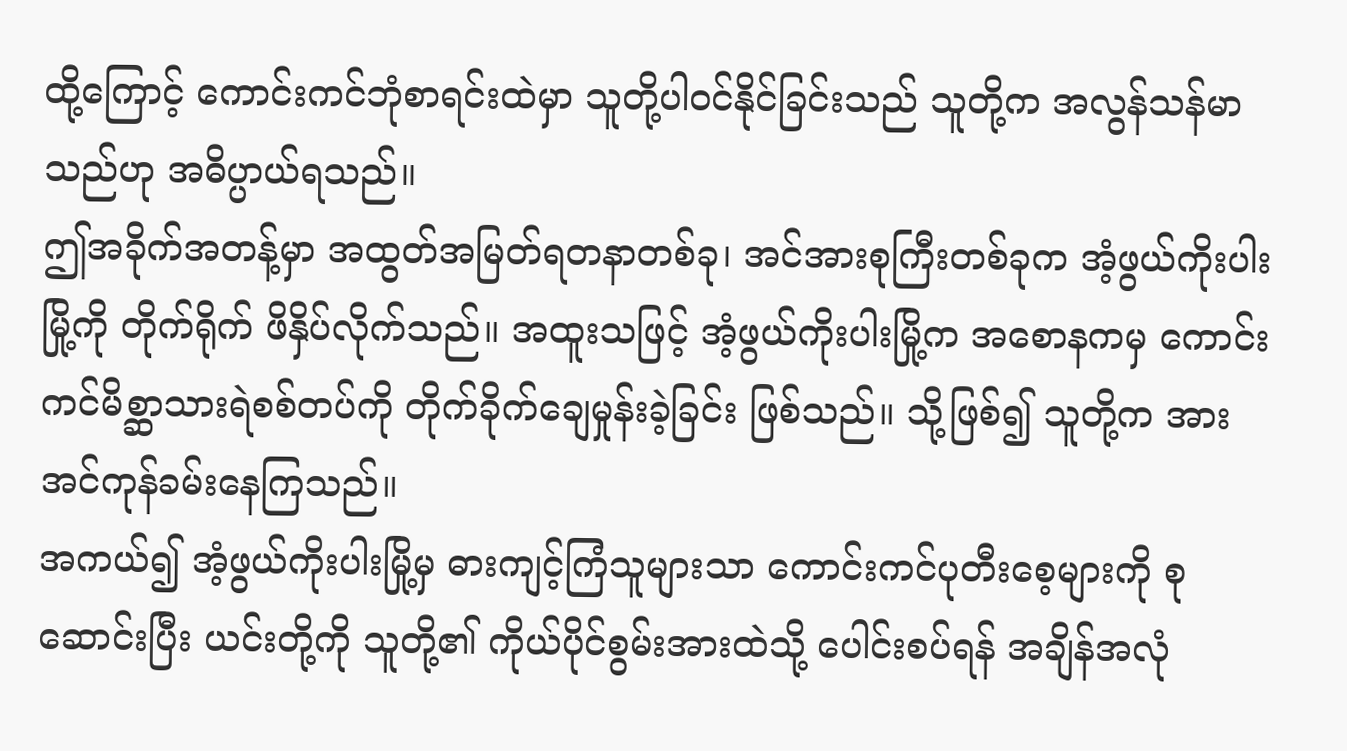ထို့ကြောင့် ကောင်းကင်ဘုံစာရင်းထဲမှာ သူတို့ပါဝင်နိုင်ခြင်းသည် သူတို့က အလွန်သန်မာသည်ဟု အဓိပ္ပာယ်ရသည်။
ဤအခိုက်အတန့်မှာ အထွတ်အမြတ်ရတနာတစ်ခု၊ အင်အားစုကြီးတစ်ခုက အံ့ဖွယ်ကိုးပါးမြို့ကို တိုက်ရိုက် ဖိနှိပ်လိုက်သည်။ အထူးသဖြင့် အံ့ဖွယ်ကိုးပါးမြို့က အစောနကမှ ကောင်းကင်မိစ္ဆာသားရဲစစ်တပ်ကို တိုက်ခိုက်ချေမှုန်းခဲ့ခြင်း ဖြစ်သည်။ သို့ဖြစ်၍ သူတို့က အားအင်ကုန်ခမ်းနေကြသည်။
အကယ်၍ အံ့ဖွယ်ကိုးပါးမြို့မှ ဓားကျင့်ကြံသူများသာ ကောင်းကင်ပုတီးစေ့များကို စုဆောင်းပြီး ယင်းတို့ကို သူတို့၏ ကိုယ်ပိုင်စွမ်းအားထဲသို့ ပေါင်းစပ်ရန် အချိန်အလုံ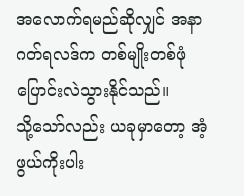အလောက်ရမည်ဆိုလျှင် အနာဂတ်ရလဒ်က တစ်မျိုးတစ်ဖုံ ပြောင်းလဲသွားနိုင်သည်။
သို့သော်လည်း ယခုမှာတော့ အံ့ဖွယ်ကိုးပါး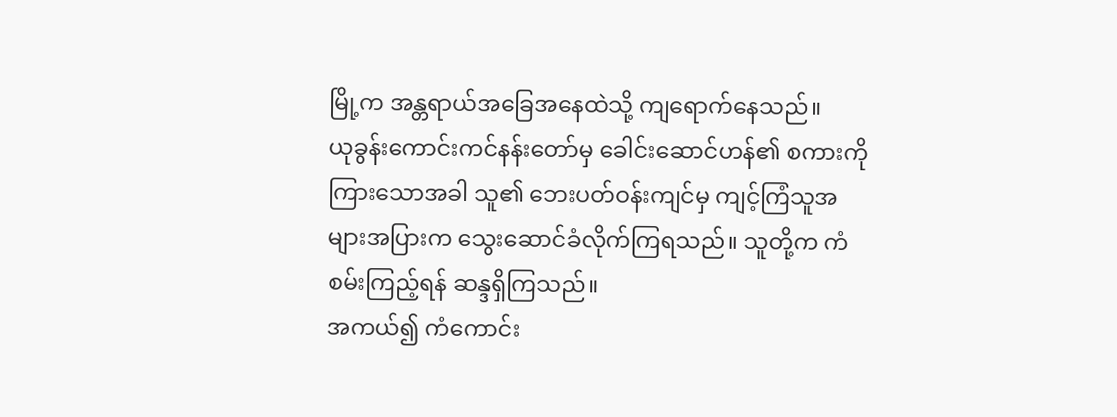မြို့က အန္တရာယ်အခြေအနေထဲသို့ ကျရောက်နေသည်။
ယုခွန်းကောင်းကင်နန်းတော်မှ ခေါင်းဆောင်ဟန်၏ စကားကို ကြားသောအခါ သူ၏ ဘေးပတ်ဝန်းကျင်မှ ကျင့်ကြံသူအများအပြားက သွေးဆောင်ခံလိုက်ကြရသည်။ သူတို့က ကံစမ်းကြည့်ရန် ဆန္ဒရှိကြသည်။
အကယ်၍ ကံကောင်း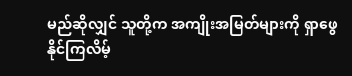မည်ဆိုလျှင် သူတို့က အကျိုးအမြတ်များကို ရှာဖွေနိုင်ကြလိမ့်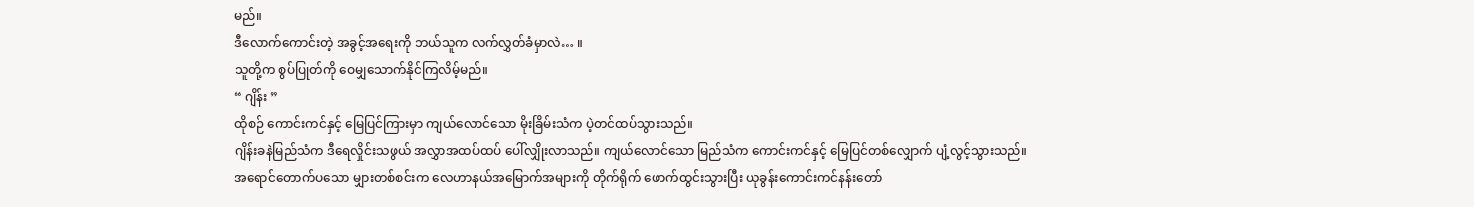မည်။
ဒီလောက်ကောင်းတဲ့ အခွင့်အရေးကို ဘယ်သူက လက်လွှတ်ခံမှာလဲ… ။
သူတို့က စွပ်ပြုတ်ကို ဝေမျှသောက်နိုင်ကြလိမ့်မည်။
“ ဂျိန်း ”
ထိုစဉ် ကောင်းကင်နှင့် မြေပြင်ကြားမှာ ကျယ်လောင်သော မိုးခြိမ်းသံက ပဲ့တင်ထပ်သွားသည်။
ဂျိန်းခနဲမြည်သံက ဒီရေလှိုင်းသဖွယ် အလွှာအထပ်ထပ် ပေါ်လျှိုးလာသည်။ ကျယ်လောင်သော မြည်သံက ကောင်းကင်နှင့် မြေပြင်တစ်လျှောက် ပျံ့လွင့်သွားသည်။
အရောင်တောက်ပသော မျှားတစ်စင်းက လေဟာနယ်အမြောက်အများကို တိုက်ရိုက် ဖောက်ထွင်းသွားပြီး ယုခွန်းကောင်းကင်နန်းတော်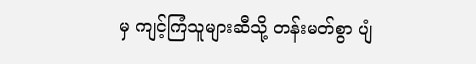မှ ကျင့်ကြံသူများဆီသို့ တန်းမတ်စွာ ပျံ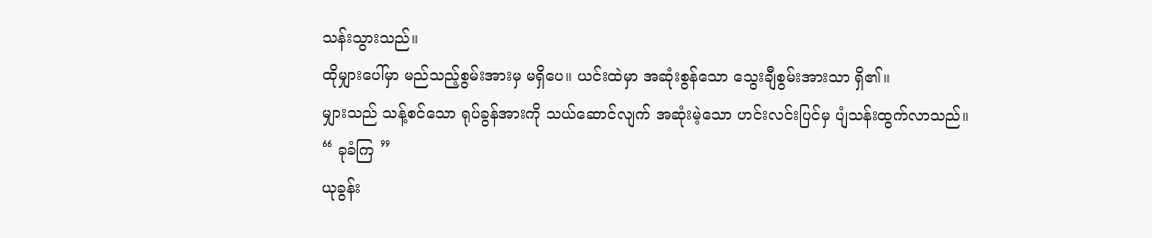သန်းသွားသည်။
ထိုမျှားပေါ်မှာ မည်သည့်စွမ်းအားမှ မရှိပေ။ ယင်းထဲမှာ အဆုံးစွန်သော သွေးချီစွမ်းအားသာ ရှိ၏။
မျှားသည် သန့်စင်သော ရုပ်ခွန်အားကို သယ်ဆောင်လျက် အဆုံးမဲ့သော ဟင်းလင်းပြင်မှ ပျံသန်းထွက်လာသည်။
“ ခုခံကြ ”
ယုခွန်း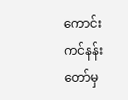ကောင်းကင်နန်းတော်မှ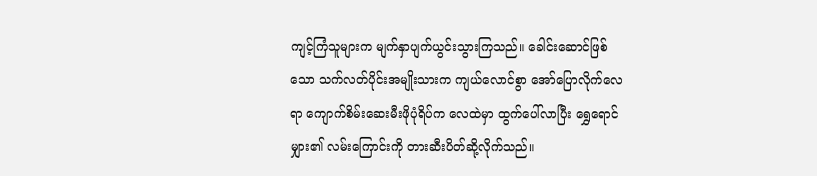ကျင့်ကြံသူများက မျက်နှာပျက်ယွင်းသွားကြသည်။ ခေါင်းဆောင်ဖြစ်သော သက်လတ်ပိုင်းအမျိုးသားက ကျယ်လောင်စွာ အော်ပြောလိုက်လေရာ ကျောက်စိမ်းဆေးမီးဖိုပုံရိပ်က လေထဲမှာ ထွက်ပေါ်လာပြီး ရွှေရောင်မျှား၏ လမ်းကြောင်းကို တားဆီးပိတ်ဆို့လိုက်သည်။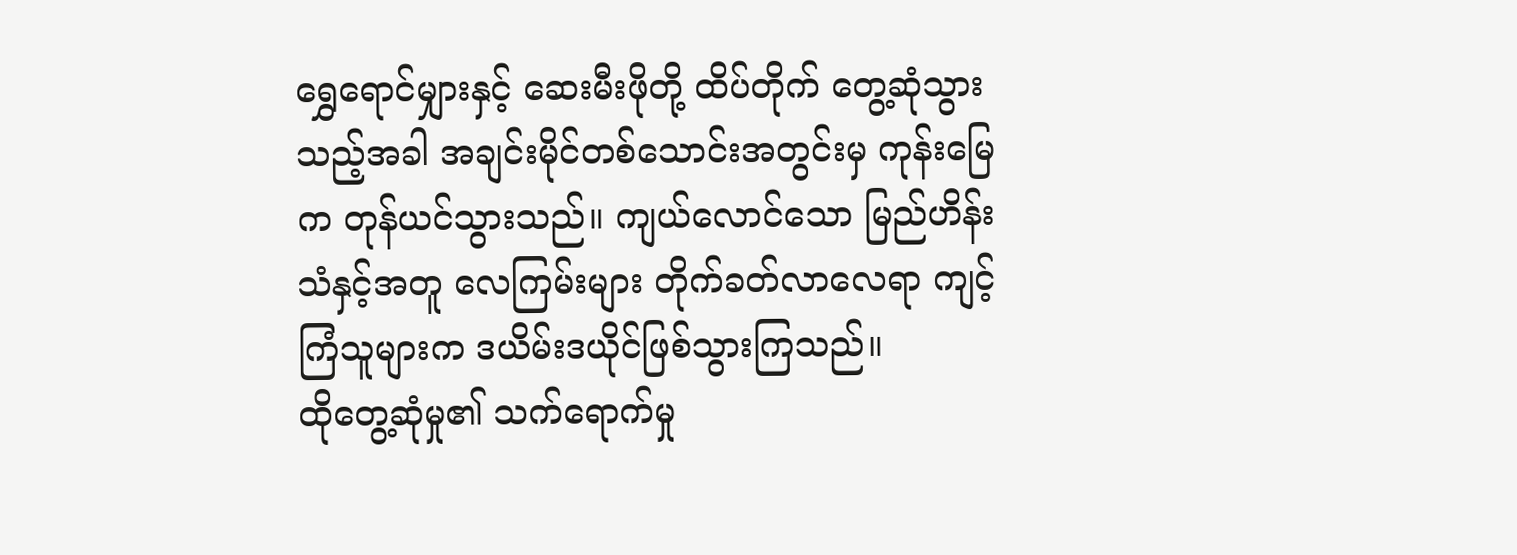ရွှေရောင်မျှားနှင့် ဆေးမီးဖိုတို့ ထိပ်တိုက် တွေ့ဆုံသွားသည့်အခါ အချင်းမိုင်တစ်သောင်းအတွင်းမှ ကုန်းမြေက တုန်ယင်သွားသည်။ ကျယ်လောင်သော မြည်ဟိန်းသံနှင့်အတူ လေကြမ်းများ တိုက်ခတ်လာလေရာ ကျင့်ကြံသူများက ဒယိမ်းဒယိုင်ဖြစ်သွားကြသည်။
ထိုတွေ့ဆုံမှု၏ သက်ရောက်မှု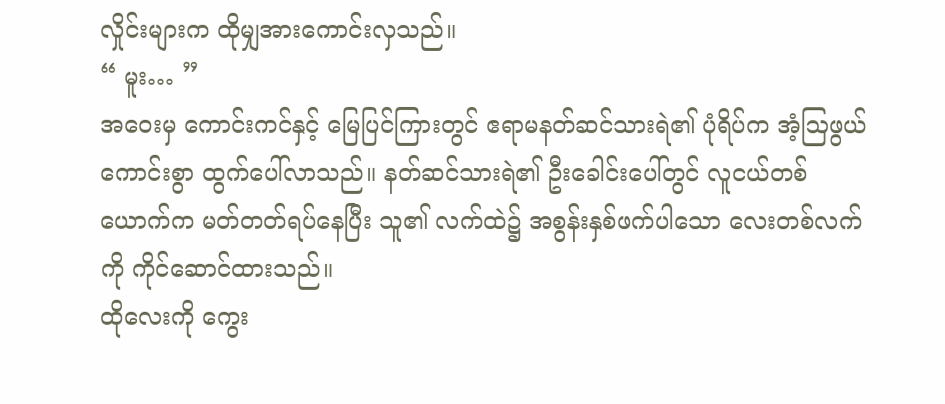လှိုင်းများက ထိုမျှအားကောင်းလှသည်။
“ မူး… ”
အဝေးမှ ကောင်းကင်နှင့် မြေပြင်ကြားတွင် ဧရာမနတ်ဆင်သားရဲ၏ ပုံရိပ်က အံ့ဩဖွယ်ကောင်းစွာ ထွက်ပေါ်လာသည်။ နတ်ဆင်သားရဲ၏ ဦးခေါင်းပေါ်တွင် လူငယ်တစ်ယောက်က မတ်တတ်ရပ်နေပြီး သူ၏ လက်ထဲ၌ အစွန်းနှစ်ဖက်ပါသော လေးတစ်လက်ကို ကိုင်ဆောင်ထားသည်။
ထိုလေးကို ကွေး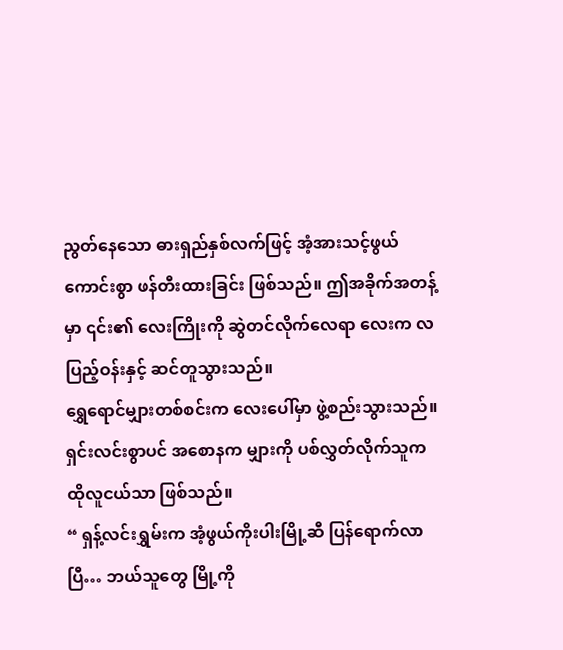ညွတ်နေသော ဓားရှည်နှစ်လက်ဖြင့် အံ့အားသင့်ဖွယ်ကောင်းစွာ ဖန်တီးထားခြင်း ဖြစ်သည်။ ဤအခိုက်အတန့်မှာ ၎င်း၏ လေးကြိုးကို ဆွဲတင်လိုက်လေရာ လေးက လပြည့်ဝန်းနှင့် ဆင်တူသွားသည်။
ရွှေရောင်မျှားတစ်စင်းက လေးပေါ်မှာ ဖွဲ့စည်းသွားသည်။
ရှင်းလင်းစွာပင် အစောနက မျှားကို ပစ်လွှတ်လိုက်သူက ထိုလူငယ်သာ ဖြစ်သည်။
“ ရှန့်လင်းရွှမ်းက အံ့ဖွယ်ကိုးပါးမြို့ဆီ ပြန်ရောက်လာပြီ… ဘယ်သူတွေ မြို့ကို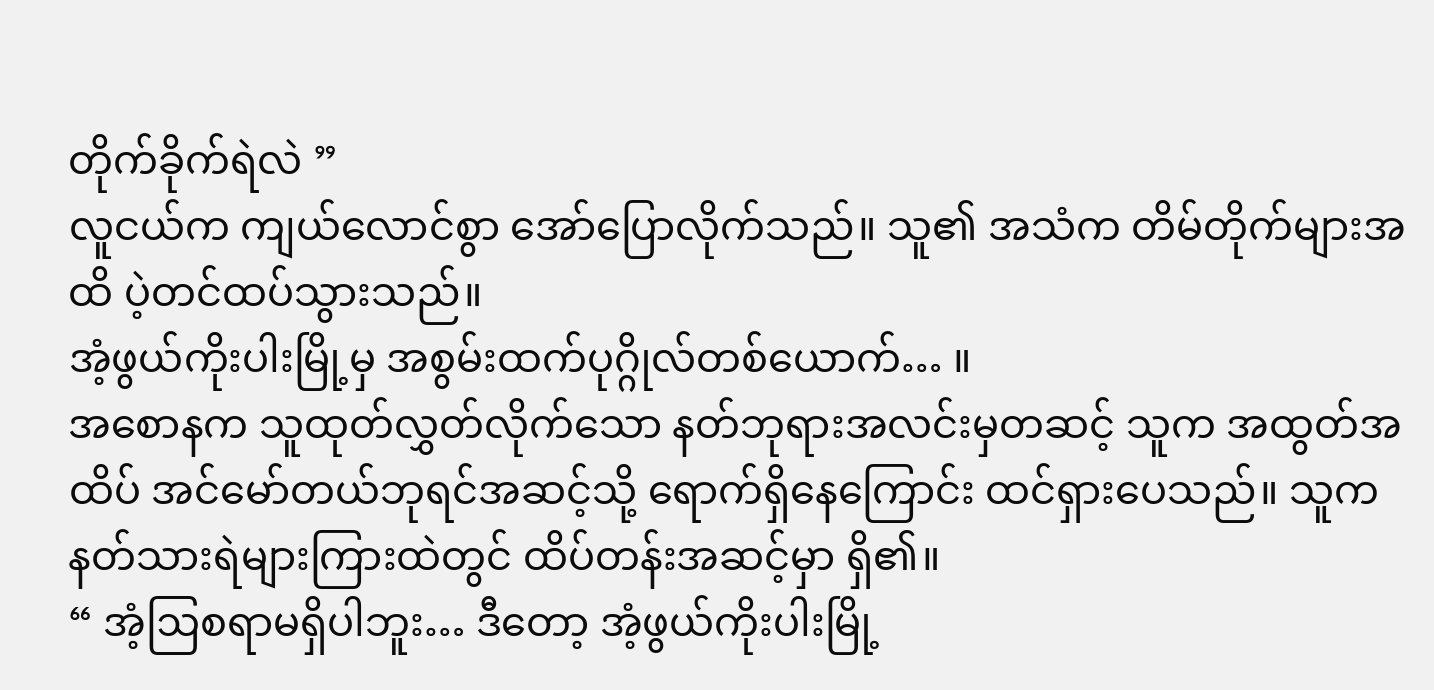တိုက်ခိုက်ရဲလဲ ”
လူငယ်က ကျယ်လောင်စွာ အော်ပြောလိုက်သည်။ သူ၏ အသံက တိမ်တိုက်များအထိ ပဲ့တင်ထပ်သွားသည်။
အံ့ဖွယ်ကိုးပါးမြို့မှ အစွမ်းထက်ပုဂ္ဂိုလ်တစ်ယောက်… ။
အစောနက သူထုတ်လွှတ်လိုက်သော နတ်ဘုရားအလင်းမှတဆင့် သူက အထွတ်အထိပ် အင်မော်တယ်ဘုရင်အဆင့်သို့ ရောက်ရှိနေကြောင်း ထင်ရှားပေသည်။ သူက နတ်သားရဲများကြားထဲတွင် ထိပ်တန်းအဆင့်မှာ ရှိ၏။
“ အံ့ဩစရာမရှိပါဘူး… ဒီတော့ အံ့ဖွယ်ကိုးပါးမြို့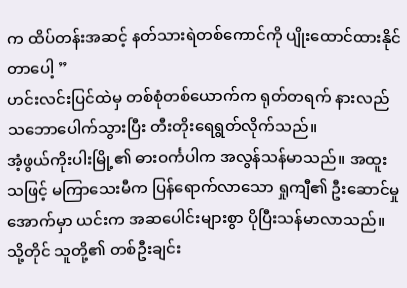က ထိပ်တန်းအဆင့် နတ်သားရဲတစ်ကောင်ကို ပျိုးထောင်ထားနိုင်တာပေါ့ ”
ဟင်းလင်းပြင်ထဲမှ တစ်စုံတစ်ယောက်က ရုတ်တရက် နားလည်သဘောပေါက်သွားပြီး တီးတိုးရေရွတ်လိုက်သည်။
အံ့ဖွယ်ကိုးပါးမြို့၏ ဓားဝင်္ကပါက အလွန်သန်မာသည်။ အထူးသဖြင့် မကြာသေးမီက ပြန်ရောက်လာသော ရှုကျီ၏ ဦးဆောင်မှုအောက်မှာ ယင်းက အဆပေါင်းများစွာ ပိုပြီးသန်မာလာသည်။ သို့တိုင် သူတို့၏ တစ်ဦးချင်း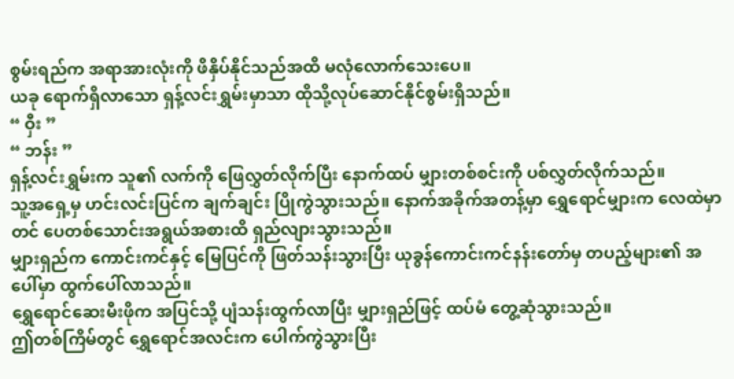စွမ်းရည်က အရာအားလုံးကို ဖိနှိပ်နိုင်သည်အထိ မလုံလောက်သေးပေ။
ယခု ရောက်ရှိလာသော ရှန့်လင်းရွှမ်းမှာသာ ထိုသို့လုပ်ဆောင်နိုင်စွမ်းရှိသည်။
“ ဝှီး ”
“ ဘန်း ”
ရှန့်လင်းရွှမ်းက သူ၏ လက်ကို ဖြေလွှတ်လိုက်ပြီး နောက်ထပ် မျှားတစ်စင်းကို ပစ်လွှတ်လိုက်သည်။
သူ့အရှေ့မှ ဟင်းလင်းပြင်က ချက်ချင်း ပြိုကွဲသွားသည်။ နောက်အခိုက်အတန့်မှာ ရွှေရောင်မျှားက လေထဲမှာတင် ပေတစ်သောင်းအရွယ်အစားထိ ရှည်လျားသွားသည်။
မျှားရှည်က ကောင်းကင်နှင့် မြေပြင်ကို ဖြတ်သန်းသွားပြီး ယုခွန်ကောင်းကင်နန်းတော်မှ တပည့်များ၏ အပေါ်မှာ ထွက်ပေါ်လာသည်။
ရွှေရောင်ဆေးမီးဖိုက အပြင်သို့ ပျံသန်းထွက်လာပြီး မျှားရှည်ဖြင့် ထပ်မံ တွေ့ဆုံသွားသည်။
ဤတစ်ကြိမ်တွင် ရွှေရောင်အလင်းက ပေါက်ကွဲသွားပြီး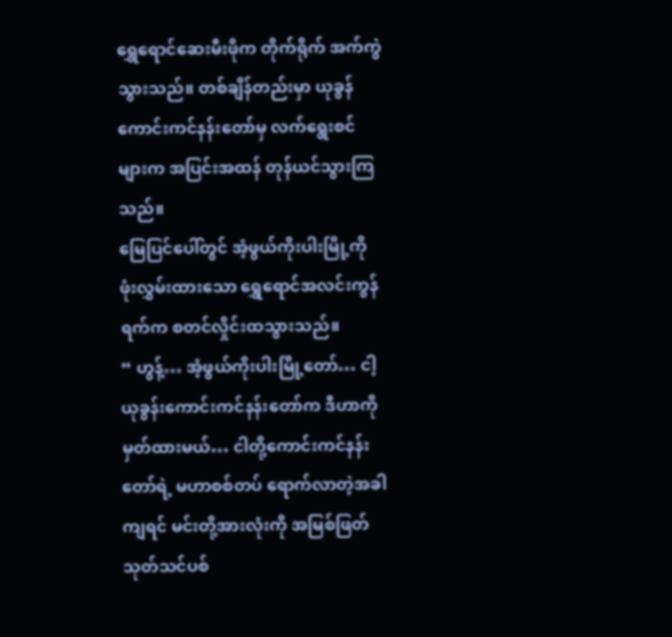ရွှေရောင်ဆေးမီးဖိုက တိုက်ရိုက် အက်ကွဲသွားသည်။ တစ်ချိန်တည်းမှာ ယုခွန်ကောင်းကင်နန်းတော်မှ လက်ရွေးစင်များက အပြင်းအထန် တုန်ယင်သွားကြသည်။
မြေပြင်ပေါ်တွင် အံ့ဖွယ်ကိုးပါးမြို့ကို ဖုံးလွှမ်းထားသော ရွှေရောင်အလင်းကွန်ရက်က စတင်လှိုင်းထသွားသည်။
“ ဟွန့်… အံ့ဖွယ်ကိုးပါးမြို့တော်… ငါ့ယုခွန်းကောင်းကင်နန်းတော်က ဒီဟာကို မှတ်ထားမယ်… ငါတို့ကောင်းကင်နန်းတော်ရဲ့ မဟာစစ်တပ် ရောက်လာတဲ့အခါကျရင် မင်းတို့အားလုံးကို အမြစ်ဖြတ်သုတ်သင်ပစ်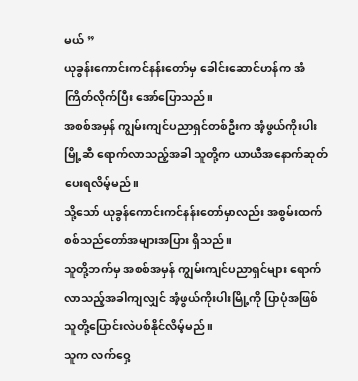မယ် ”
ယုခွန်းကောင်းကင်နန်းတော်မှ ခေါင်းဆောင်ဟန်က အံကြိတ်လိုက်ပြီး အော်ပြောသည်။
အစစ်အမှန် ကျွမ်းကျင်ပညာရှင်တစ်ဦးက အံ့ဖွယ်ကိုးပါးမြို့ဆီ ရောက်လာသည့်အခါ သူတို့က ယာယီအနောက်ဆုတ်ပေးရလိမ့်မည်။
သို့သော် ယုခွန်ကောင်းကင်နန်းတော်မှာလည်း အစွမ်းထက် စစ်သည်တော်အများအပြား ရှိသည်။
သူတို့ဘက်မှ အစစ်အမှန် ကျွမ်းကျင်ပညာရှင်များ ရောက်လာသည့်အခါကျလျှင် အံ့ဖွယ်ကိုးပါးမြို့ကို ပြာပုံအဖြစ် သူတို့ပြောင်းလဲပစ်နိုင်လိမ့်မည်။
သူက လက်ဝှေ့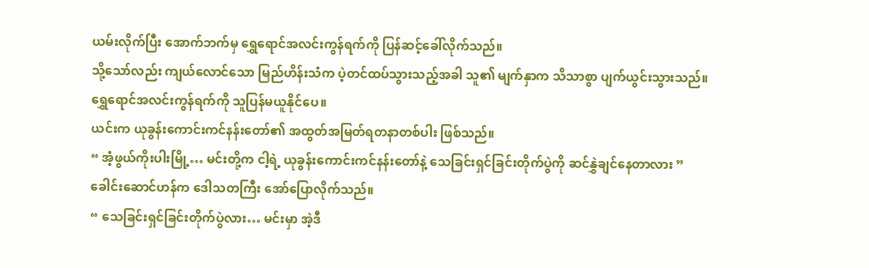ယမ်းလိုက်ပြီး အောက်ဘက်မှ ရွှေရောင်အလင်းကွန်ရက်ကို ပြန်ဆင့်ခေါ်လိုက်သည်။
သို့သော်လည်း ကျယ်လောင်သော မြည်ဟိန်းသံက ပဲ့တင်ထပ်သွားသည့်အခါ သူ၏ မျက်နှာက သိသာစွာ ပျက်ယွင်းသွားသည်။
ရွှေရောင်အလင်းကွန်ရက်ကို သူပြန်မယူနိုင်ပေ။
ယင်းက ယုခွန်းကောင်းကင်နန်းတော်၏ အထွတ်အမြတ်ရတနာတစ်ပါး ဖြစ်သည်။
“ အံ့ဖွယ်ကိုးပါးမြို့… မင်းတို့က ငါ့ရဲ့ ယုခွန်းကောင်းကင်နန်းတော်နဲ့ သေခြင်းရှင်ခြင်းတိုက်ပွဲကို ဆင်နွှဲချင်နေတာလား ”
ခေါင်းဆောင်ဟန်က ဒေါသတကြီး အော်ပြောလိုက်သည်။
“ သေခြင်းရှင်ခြင်းတိုက်ပွဲလား… မင်းမှာ အဲ့ဒီ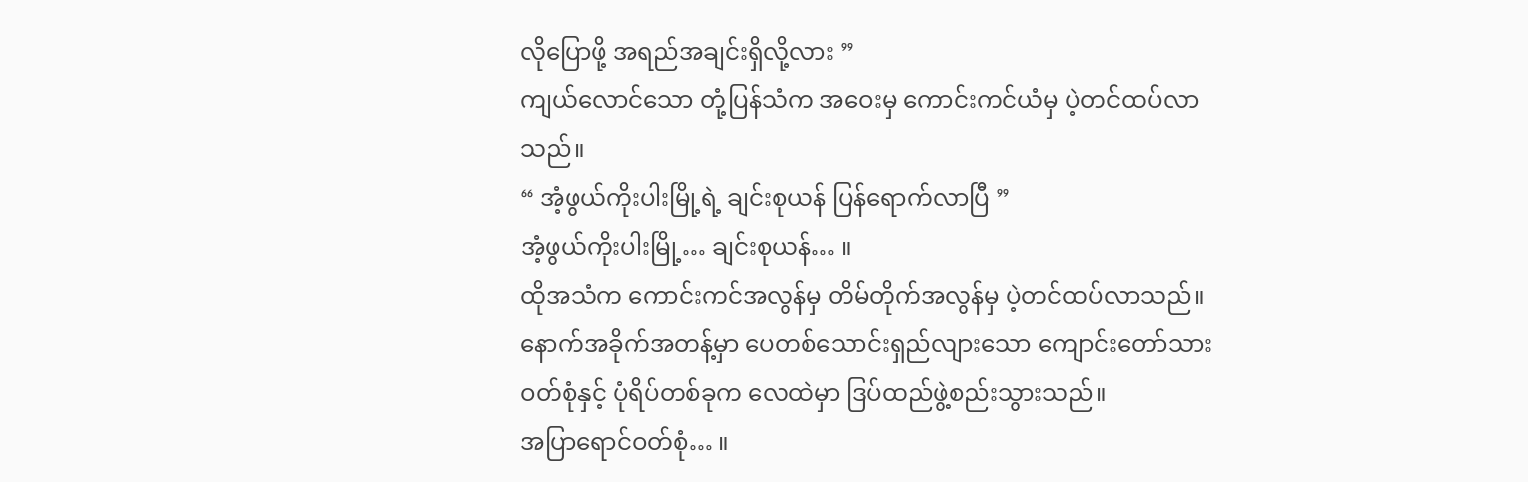လိုပြောဖို့ အရည်အချင်းရှိလို့လား ”
ကျယ်လောင်သော တုံ့ပြန်သံက အဝေးမှ ကောင်းကင်ယံမှ ပဲ့တင်ထပ်လာသည်။
“ အံ့ဖွယ်ကိုးပါးမြို့ရဲ့ ချင်းစုယန် ပြန်ရောက်လာပြီ ”
အံ့ဖွယ်ကိုးပါးမြို့… ချင်းစုယန်… ။
ထိုအသံက ကောင်းကင်အလွန်မှ တိမ်တိုက်အလွန်မှ ပဲ့တင်ထပ်လာသည်။
နောက်အခိုက်အတန့်မှာ ပေတစ်သောင်းရှည်လျားသော ကျောင်းတော်သားဝတ်စုံနှင့် ပုံရိပ်တစ်ခုက လေထဲမှာ ဒြပ်ထည်ဖွဲ့စည်းသွားသည်။
အပြာရောင်ဝတ်စုံ… ။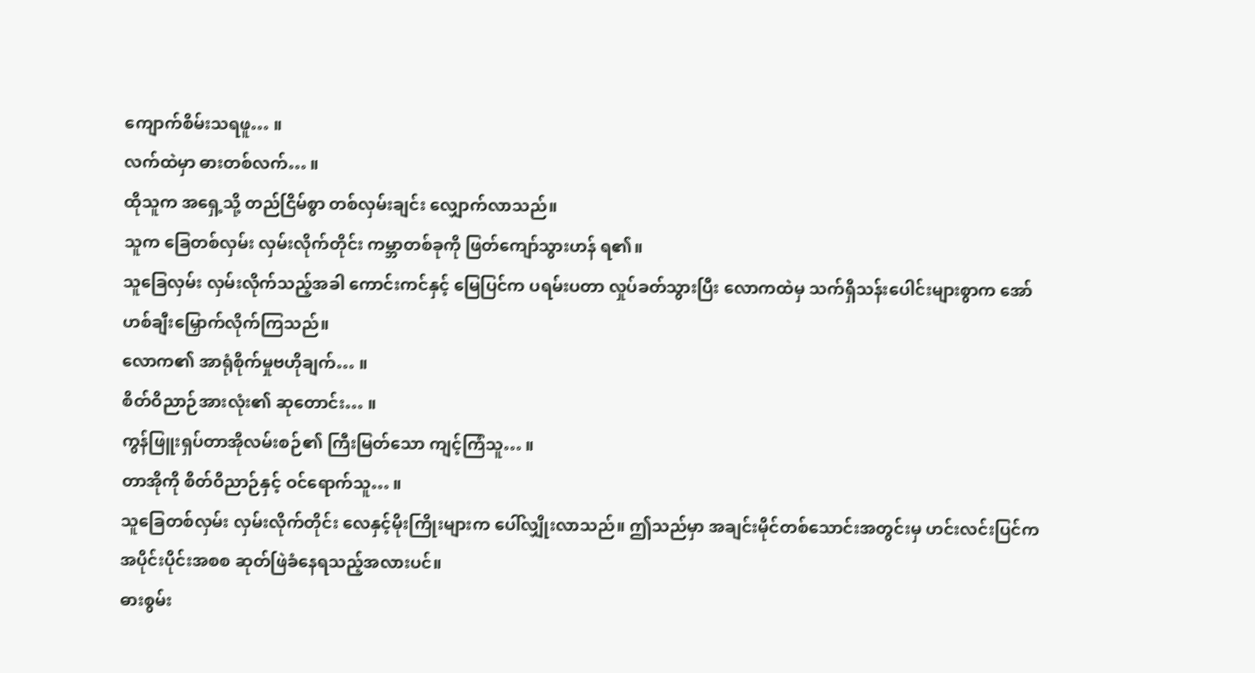ကျောက်စိမ်းသရဖူ… ။
လက်ထဲမှာ ဓားတစ်လက်… ။
ထိုသူက အရှေ့သို့ တည်ငြိမ်စွာ တစ်လှမ်းချင်း လျှောက်လာသည်။
သူက ခြေတစ်လှမ်း လှမ်းလိုက်တိုင်း ကမ္ဘာတစ်ခုကို ဖြတ်ကျော်သွားဟန် ရ၏။
သူခြေလှမ်း လှမ်းလိုက်သည့်အခါ ကောင်းကင်နှင့် မြေပြင်က ပရမ်းပတာ လှုပ်ခတ်သွားပြီး လောကထဲမှ သက်ရှိသန်းပေါင်းများစွာက အော်ဟစ်ချီးမြှောက်လိုက်ကြသည်။
လောက၏ အာရုံစိုက်မှုဗဟိုချက်… ။
စိတ်ဝိညာဉ်အားလုံး၏ ဆုတောင်း… ။
ကွန်ဖြူးရှပ်တာအိုလမ်းစဉ်၏ ကြီးမြတ်သော ကျင့်ကြံသူ… ။
တာအိုကို စိတ်ဝိညာဉ်နှင့် ဝင်ရောက်သူ… ။
သူခြေတစ်လှမ်း လှမ်းလိုက်တိုင်း လေနှင့်မိုးကြိုးများက ပေါ်လျှိုးလာသည်။ ဤသည်မှာ အချင်းမိုင်တစ်သောင်းအတွင်းမှ ဟင်းလင်းပြင်က အပိုင်းပိုင်းအစစ ဆုတ်ဖြဲခံနေရသည့်အလားပင်။
ဓားစွမ်း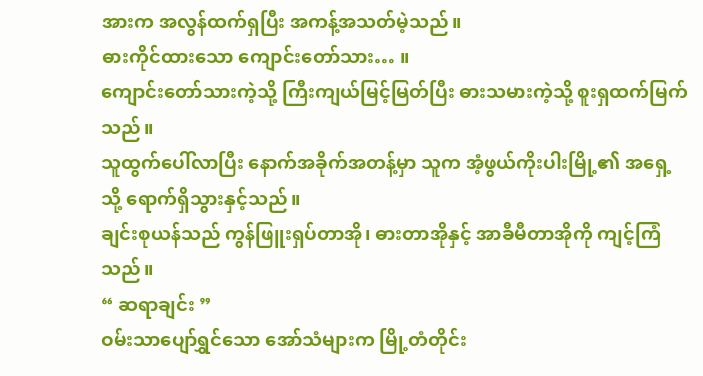အားက အလွန်ထက်ရှပြီး အကန့်အသတ်မဲ့သည်။
ဓားကိုင်ထားသော ကျောင်းတော်သား… ။
ကျောင်းတော်သားကဲ့သို့ ကြီးကျယ်မြင့်မြတ်ပြီး ဓားသမားကဲ့သို့ စူးရှထက်မြက်သည်။
သူထွက်ပေါ်လာပြီး နောက်အခိုက်အတန့်မှာ သူက အံ့ဖွယ်ကိုးပါးမြို့၏ အရှေ့သို့ ရောက်ရှိသွားနှင့်သည်။
ချင်းစုယန်သည် ကွန်ဖြူးရှပ်တာအို၊ ဓားတာအိုနှင့် အာခီမီတာအိုကို ကျင့်ကြံသည်။
“ ဆရာချင်း ”
ဝမ်းသာပျော်ရွှင်သော အော်သံများက မြို့တံတိုင်း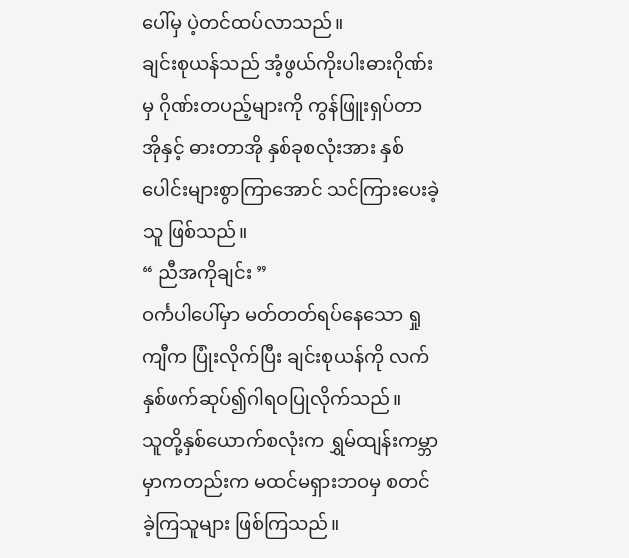ပေါ်မှ ပဲ့တင်ထပ်လာသည်။
ချင်းစုယန်သည် အံ့ဖွယ်ကိုးပါးဓားဂိုဏ်းမှ ဂိုဏ်းတပည့်များကို ကွန်ဖြူးရှပ်တာအိုနှင့် ဓားတာအို နှစ်ခုစလုံးအား နှစ်ပေါင်းများစွာကြာအောင် သင်ကြားပေးခဲ့သူ ဖြစ်သည်။
“ ညီအကိုချင်း ”
ဝင်္ကပါပေါ်မှာ မတ်တတ်ရပ်နေသော ရှုကျီက ပြုံးလိုက်ပြီး ချင်းစုယန်ကို လက်နှစ်ဖက်ဆုပ်၍ဂါရဝပြုလိုက်သည်။
သူတို့နှစ်ယောက်စလုံးက ရွှမ်ထျန်းကမ္ဘာမှာကတည်းက မထင်မရှားဘဝမှ စတင်ခဲ့ကြသူများ ဖြစ်ကြသည်။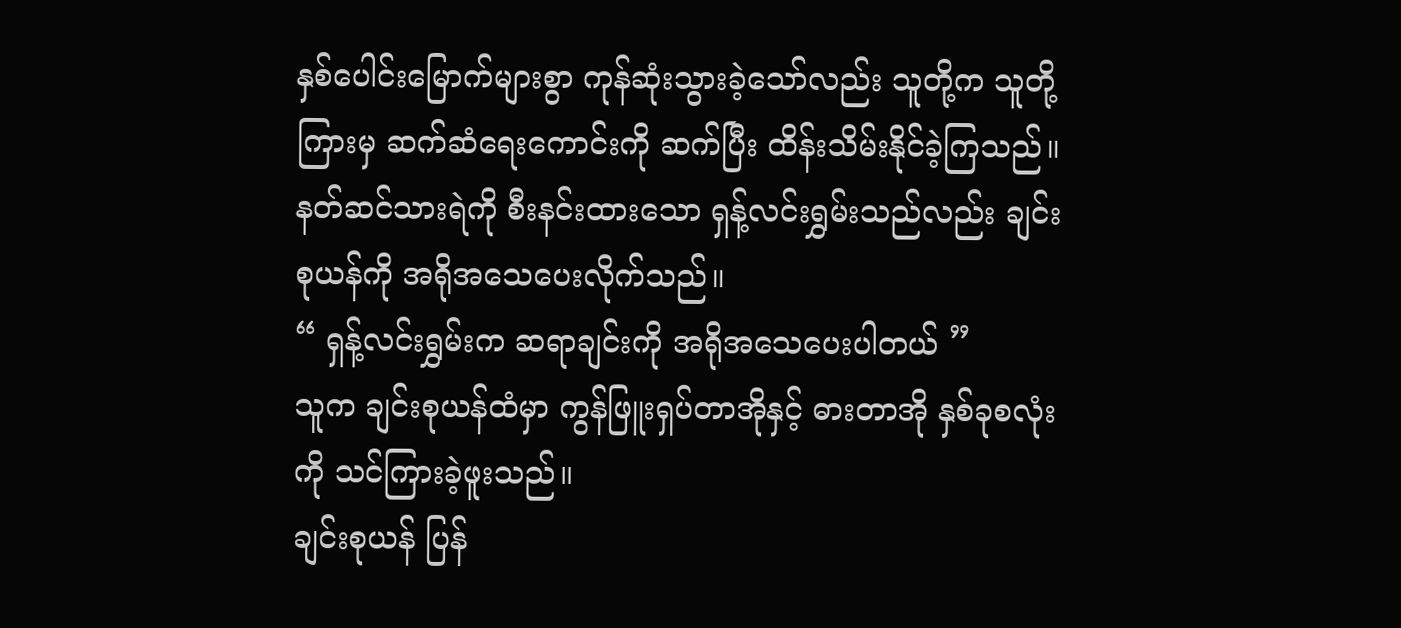နှစ်ပေါင်းမြောက်များစွာ ကုန်ဆုံးသွားခဲ့သော်လည်း သူတို့က သူတို့ကြားမှ ဆက်ဆံရေးကောင်းကို ဆက်ပြီး ထိန်းသိမ်းနိုင်ခဲ့ကြသည်။
နတ်ဆင်သားရဲကို စီးနင်းထားသော ရှန့်လင်းရွှမ်းသည်လည်း ချင်းစုယန်ကို အရိုအသေပေးလိုက်သည်။
“ ရှန့်လင်းရွှမ်းက ဆရာချင်းကို အရိုအသေပေးပါတယ် ”
သူက ချင်းစုယန်ထံမှာ ကွန်ဖြူးရှပ်တာအိုနှင့် ဓားတာအို နှစ်ခုစလုံးကို သင်ကြားခဲ့ဖူးသည်။
ချင်းစုယန် ပြန်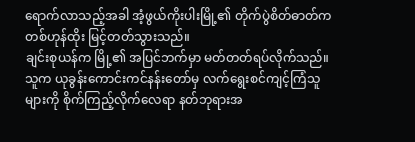ရောက်လာသည့်အခါ အံ့ဖွယ်ကိုးပါးမြို့၏ တိုက်ပွဲစိတ်ဓာတ်က တစ်ဟုန်ထိုး မြင့်တတ်သွားသည်။
ချင်းစုယန်က မြို့၏ အပြင်ဘက်မှာ မတ်တတ်ရပ်လိုက်သည်။ သူက ယုခွန်းကောင်းကင်နန်းတော်မှ လက်ရွေးစင်ကျင့်ကြံသူများကို စိုက်ကြည့်လိုက်လေရာ နတ်ဘုရားအ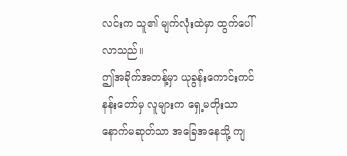လင်းက သူ၏ မျက်လုံးထဲမှာ ထွက်ပေါ်လာသည်။
ဤအခိုက်အတန့်မှာ ယုခွန်းကောင်းကင်နန်းတော်မှ လူများက ရှေ့မတိုးသာ နောက်မဆုတ်သာ အခြေအနေသို့ ကျ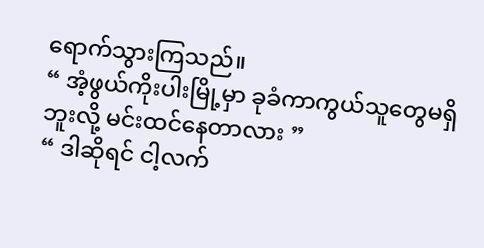ရောက်သွားကြသည်။
“ အံ့ဖွယ်ကိုးပါးမြို့မှာ ခုခံကာကွယ်သူတွေမရှိဘူးလို့ မင်းထင်နေတာလား ”
“ ဒါဆိုရင် ငါ့လက်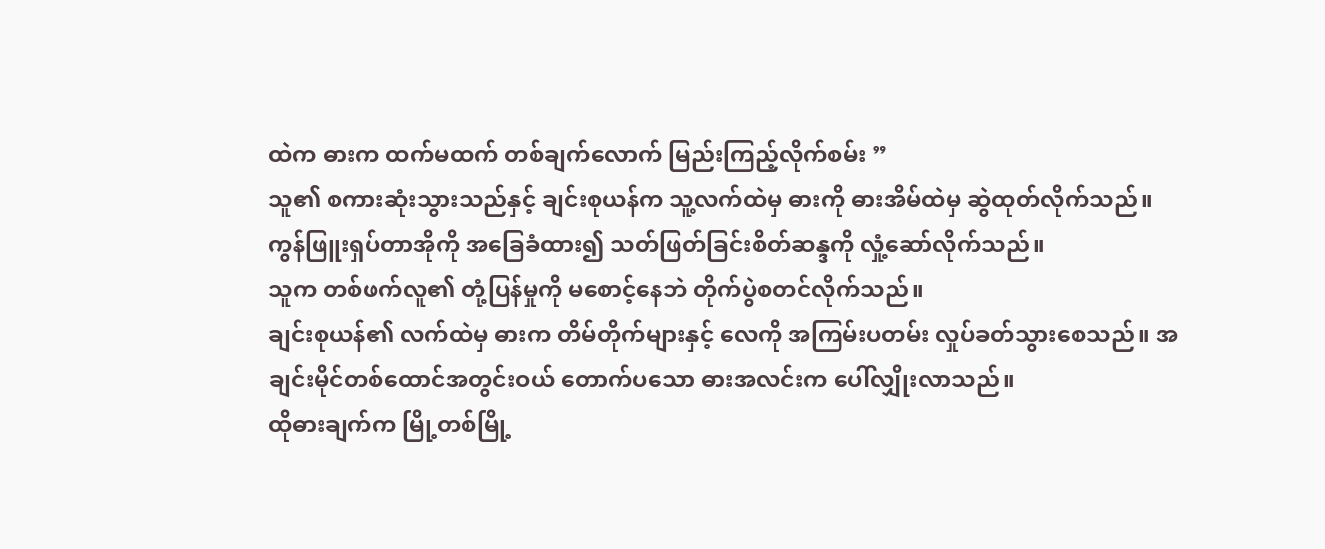ထဲက ဓားက ထက်မထက် တစ်ချက်လောက် မြည်းကြည့်လိုက်စမ်း ”
သူ၏ စကားဆုံးသွားသည်နှင့် ချင်းစုယန်က သူ့လက်ထဲမှ ဓားကို ဓားအိမ်ထဲမှ ဆွဲထုတ်လိုက်သည်။
ကွန်ဖြူးရှပ်တာအိုကို အခြေခံထား၍ သတ်ဖြတ်ခြင်းစိတ်ဆန္ဒကို လှုံ့ဆော်လိုက်သည်။
သူက တစ်ဖက်လူ၏ တုံ့ပြန်မှုကို မစောင့်နေဘဲ တိုက်ပွဲစတင်လိုက်သည်။
ချင်းစုယန်၏ လက်ထဲမှ ဓားက တိမ်တိုက်များနှင့် လေကို အကြမ်းပတမ်း လှုပ်ခတ်သွားစေသည်။ အချင်းမိုင်တစ်ထောင်အတွင်းဝယ် တောက်ပသော ဓားအလင်းက ပေါ်လျှိုးလာသည်။
ထိုဓားချက်က မြို့တစ်မြို့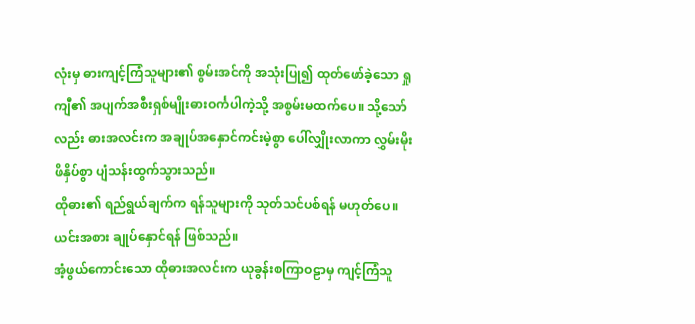လုံးမှ ဓားကျင့်ကြံသူများ၏ စွမ်းအင်ကို အသုံးပြု၍ ထုတ်ဖော်ခဲ့သော ရှုကျီ၏ အပျက်အစီးရှစ်မျိုးဓားဝင်္ကပါကဲ့သို့ အစွမ်းမထက်ပေ။ သို့သော်လည်း ဓားအလင်းက အချုပ်အနှောင်ကင်းမဲ့စွာ ပေါ်လျှိုးလာကာ လွှမ်းမိုးဖိနှိပ်စွာ ပျံသန်းထွက်သွားသည်။
ထိုဓား၏ ရည်ရွယ်ချက်က ရန်သူများကို သုတ်သင်ပစ်ရန် မဟုတ်ပေ။ ယင်းအစား ချုပ်နှောင်ရန် ဖြစ်သည်။
အံ့ဖွယ်ကောင်းသော ထိုဓားအလင်းက ယုခွန်းစကြာဝဠာမှ ကျင့်ကြံသူ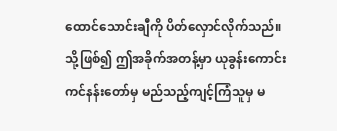ထောင်သောင်းချီကို ပိတ်လှောင်လိုက်သည်။ သို့ဖြစ်၍ ဤအခိုက်အတန့်မှာ ယုခွန်းကောင်းကင်နန်းတော်မှ မည်သည့်ကျင့်ကြံသူမှ မ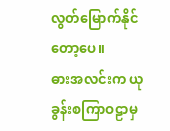လွတ်မြောက်နိုင်တော့ပေ။
ဓားအလင်းက ယုခွန်းစကြာဝဠာမှ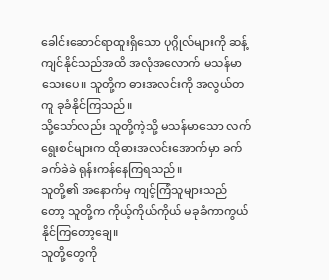ခေါင်းဆောင်ရာထူးရှိသော ပုဂ္ဂိုလ်များကို ဆန့်ကျင်နိုင်သည်အထိ အလုံအလောက် မသန်မာသေးပေ။ သူတို့က ဓားအလင်းကို အလွယ်တကူ ခုခံနိုင်ကြသည်။
သို့သော်လည်း သူတို့ကဲ့သို့ မသန်မာသော လက်ရွေးစင်များက ထိုဓားအလင်းအောက်မှာ ခက်ခက်ခဲခဲ ရုန်းကန်နေကြရသည်။
သူတို့၏ အနောက်မှ ကျင့်ကြံသူများသည်တော့ သူတို့က ကိုယ့်ကိုယ်ကိုယ် မခုခံကာကွယ်နိုင်ကြတော့ချေ။
သူတို့တွေကို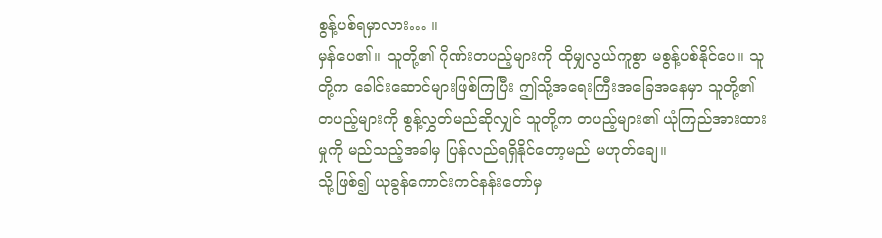စွန့်ပစ်ရမှာလား… ။
မှန်ပေ၏။ သူတို့၏ ဂိုဏ်းတပည့်များကို ထိုမျှလွယ်ကူစွာ မစွန့်ပစ်နိုင်ပေ။ သူတို့က ခေါင်းဆောင်များဖြစ်ကြပြီး ဤသို့အရေးကြီးအခြေအနေမှာ သူတို့၏ တပည့်များကို စွန့်လွှတ်မည်ဆိုလျှင် သူတို့က တပည့်များ၏ ယုံကြည်အားထားမှုကို မည်သည့်အခါမှ ပြန်လည်ရရှိနိုင်တော့မည် မဟုတ်ချေ။
သို့ဖြစ်၍ ယုခွန်ကောင်းကင်နန်းတော်မှ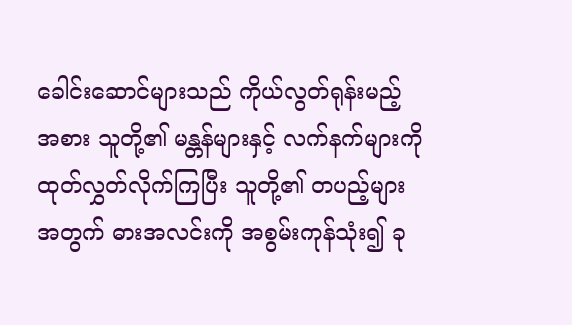ခေါင်းဆောင်များသည် ကိုယ်လွတ်ရုန်းမည့်အစား သူတို့၏ မန္တန်များနှင့် လက်နက်များကို ထုတ်လွှတ်လိုက်ကြပြီး သူတို့၏ တပည့်များအတွက် ဓားအလင်းကို အစွမ်းကုန်သုံး၍ ခု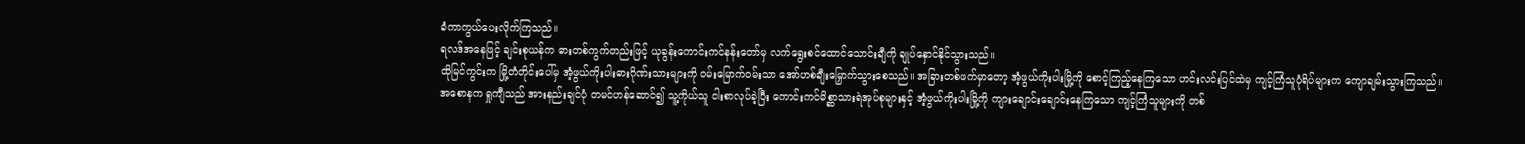ခံကာကွယ်ပေးလိုက်ကြသည်။
ရလဒ်အနေဖြင့် ချင်းစုယန်က ဓားတစ်ကွက်တည်းဖြင့် ယုခွန်းကောင်းကင်နန်းတော်မှ လက်ရွေးစင်ထောင်သောင်းချီကို ချုပ်နှောင်နိုင်သွားသည်။
ထိုမြင်ကွင်းက မြို့တံတိုင်းပေါ်မှ အံ့ဖွယ်ကိုးပါးဓားဂိုဏ်းသားများကို ဝမ်းမြောက်ဝမ်းသာ အော်ဟစ်ချီးမြှောက်သွားစေသည်။ အခြားတစ်ဖက်မှာတော့ အံ့ဖွယ်ကိုးပါးမြို့ကို စောင့်ကြည့်နေကြသော ဟင်းလင်းပြင်ထဲမှ ကျင့်ကြံသူပုံရိပ်များက ကျောချမ်းသွားကြသည်။
အစောနက ရှုကျီသည် အားနည်းချင်ပုံ တမင်ဟန်ဆောင်၍ သူ့ကိုယ်သူ ငါးစာလုပ်ခဲ့ပြီး ကောင်းကင်မိစ္ဆာသားရဲအုပ်စုများနှင့် အံ့ဖွယ်ကိုးပါးမြို့ကို ကျားချောင်းချောင်းနေကြသော ကျင့်ကြံသူများကို တစ်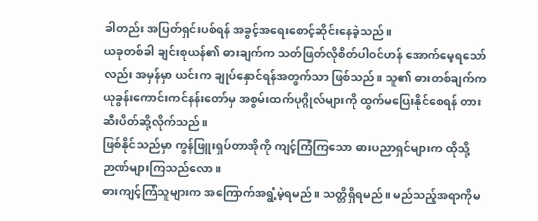ခါတည်း အပြတ်ရှင်းပစ်ရန် အခွင့်အရေးစောင့်ဆိုင်းနေခဲ့သည်။
ယခုတစ်ခါ ချင်းစုယန်၏ ဓားချက်က သတ်ဖြတ်လိုစိတ်ပါဝင်ဟန် အောက်မေ့ရသော်လည်း အမှန်မှာ ယင်းက ချုပ်နှောင်ရန်အတွက်သာ ဖြစ်သည်။ သူ၏ ဓားတစ်ချက်က ယုခွန်းကောင်းကင်နန်းတော်မှ အစွမ်းထက်ပုဂ္ဂိုလ်များကို ထွက်မပြေးနိုင်စေရန် တားဆီးပိတ်ဆို့လိုက်သည်။
ဖြစ်နိုင်သည်မှာ ကွန်ဖြူးရှပ်တာအိုကို ကျင့်ကြံကြသော ဓားပညာရှင်များက ထိုသို့ဉာဏ်များကြသည်လော။
ဓားကျင့်ကြံသူများက အကြောက်အရွံ့မဲ့ရမည်။ သတ္တိရှိရမည်။ မည်သည့်အရာကိုမ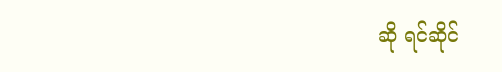ဆို ရင်ဆိုင်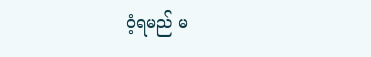ဝံ့ရမည် မ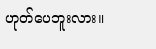ဟုတ်ပေဘူးလား။